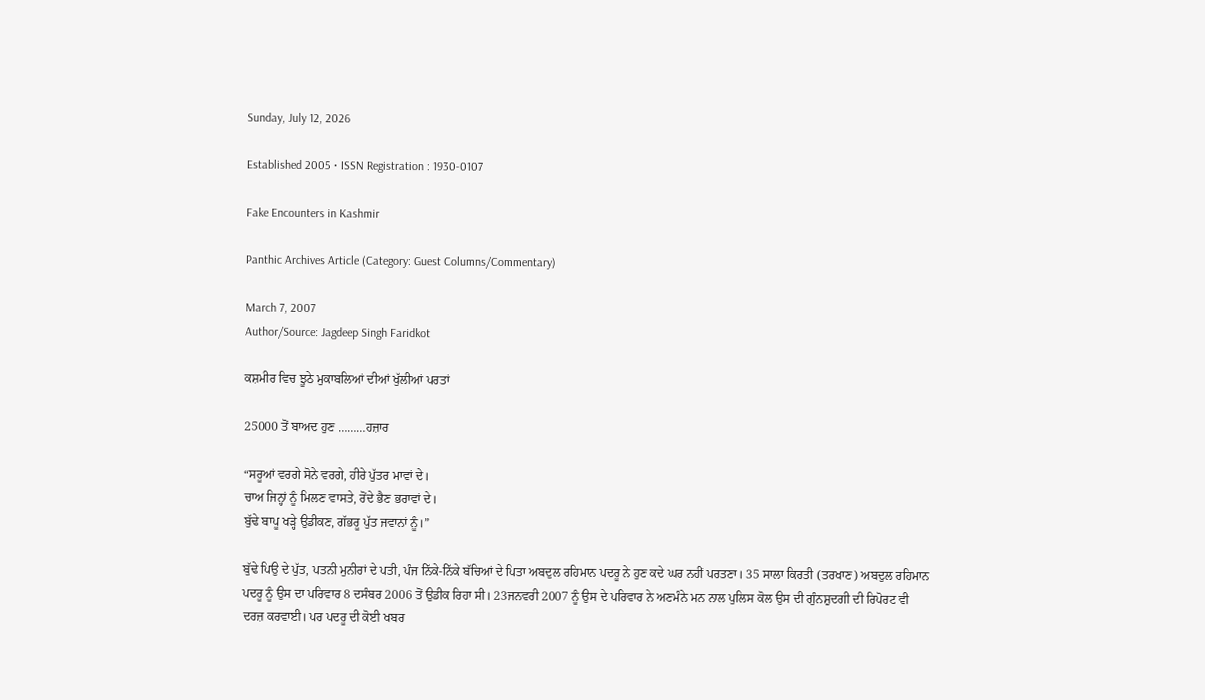Sunday, July 12, 2026

Established 2005 • ISSN Registration : 1930-0107

Fake Encounters in Kashmir

Panthic Archives Article (Category: Guest Columns/Commentary)

March 7, 2007
Author/Source: Jagdeep Singh Faridkot

ਕਸ਼ਮੀਰ ਵਿਚ ਝੂਠੇ ਮੁਕਾਬਲਿਆਂ ਦੀਆਂ ਖੁੱਲੀਆਂ ਪਰਤਾਂ

25000 ਤੋਂ ਬਾਅਦ ਹੁਣ ………ਹਜ਼ਾਰ

“ਸਰੂਆਂ ਵਰਗੇ ਸੋਨੇ ਵਰਗੇ, ਹੀਰੇ ਪੁੱਤਰ ਮਾਵਾਂ ਦੇ।
ਚਾਅ ਜਿਨ੍ਹਾਂ ਨੂੰ ਮਿਲਣ ਵਾਸਤੇ, ਰੋਂਦੇ ਭੈਣ ਭਰਾਵਾਂ ਦੇ।
ਬੁੱਢੇ ਬਾਪੂ ਖੜ੍ਹੇ ਉਡੀਕਣ, ਗੱਭਰੂ ਪੁੱਤ ਜਵਾਨਾਂ ਨੂੰ।”

ਬੁੱਢੇ ਪਿਉ ਦੇ ਪੁੱਤ, ਪਤਨੀ ਮੁਨੀਰਾਂ ਦੇ ਪਤੀ, ਪੰਜ ਨਿੱਕੇ-ਨਿੱਕੇ ਬੱਚਿਆਂ ਦੇ ਪਿਤਾ ਅਬਦੁਲ ਰਹਿਮਾਨ ਪਦਰੂ ਨੇ ਹੁਣ ਕਦੇ ਘਰ ਨਹੀਂ ਪਰਤਣਾ। 35 ਸਾਲਾ ਕਿਰਤੀ (ਤਰਖਾਣ) ਅਬਦੁਲ ਰਹਿਮਾਨ ਪਦਰੂ ਨੂੰ ਉਸ ਦਾ ਪਰਿਵਾਰ 8 ਦਸੰਬਰ 2006 ਤੋਂ ਉਡੀਕ ਰਿਹਾ ਸੀ। 23ਜਨਵਰੀ 2007 ਨੂੰ ਉਸ ਦੇ ਪਰਿਵਾਰ ਨੇ ਅਣਮੰਨੇ ਮਨ ਨਾਲ ਪੁਲਿਸ ਕੋਲ ਉਸ ਦੀ ਗੁੰਨਸ਼ੁਦਗੀ ਦੀ ਰਿਪੋਰਟ ਵੀ ਦਰਜ਼ ਕਰਵਾਈ। ਪਰ ਪਦਰੂ ਦੀ ਕੋਈ ਖਬਰ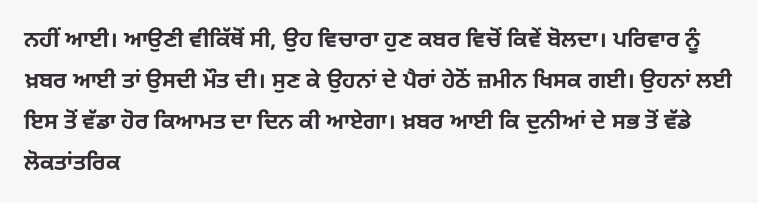ਨਹੀਂ ਆਈ। ਆਉਣੀ ਵੀਕਿੱਥੋਂ ਸੀ, ਉਹ ਵਿਚਾਰਾ ਹੁਣ ਕਬਰ ਵਿਚੋਂ ਕਿਵੇਂ ਬੋਲਦਾ। ਪਰਿਵਾਰ ਨੂੰ ਖ਼ਬਰ ਆਈ ਤਾਂ ਉਸਦੀ ਮੌਤ ਦੀ। ਸੁਣ ਕੇ ਉਹਨਾਂ ਦੇ ਪੈਰਾਂ ਹੇਠੋਂ ਜ਼ਮੀਨ ਖਿਸਕ ਗਈ। ਉਹਨਾਂ ਲਈ ਇਸ ਤੋਂ ਵੱਡਾ ਹੋਰ ਕਿਆਮਤ ਦਾ ਦਿਨ ਕੀ ਆਏਗਾ। ਖ਼ਬਰ ਆਈ ਕਿ ਦੁਨੀਆਂ ਦੇ ਸਭ ਤੋਂ ਵੱਡੇ ਲੋਕਤਾਂਤਰਿਕ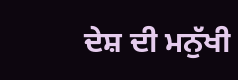ਦੇਸ਼ ਦੀ ਮਨੁੱਖੀ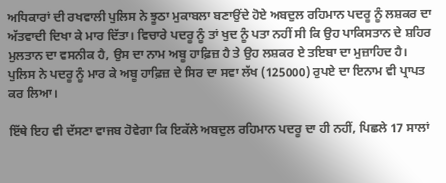ਅਧਿਕਾਰਾਂ ਦੀ ਰਖਵਾਲੀ ਪੁਲਿਸ ਨੇ ਝੂਠਾ ਮੁਕਾਬਲਾ ਬਣਾਉਂਦੇ ਹੋਏ ਅਬਦੁਲ ਰਹਿਮਾਨ ਪਦਰੂ ਨੂੰ ਲਸ਼ਕਰ ਦਾ ਅੱਤਵਾਦੀ ਦਿਖਾ ਕੇ ਮਾਰ ਦਿੱਤਾ। ਵਿਚਾਰੇ ਪਦਰੂ ਨੂੰ ਤਾਂ ਖੁਦ ਨੂੰ ਪਤਾ ਨਹੀਂ ਸੀ ਕਿ ਉਹ ਪਾਕਿਸਤਾਨ ਦੇ ਸ਼ਹਿਰ ਮੁਲਤਾਨ ਦਾ ਵਸਨੀਕ ਹੈ, ਉਸ ਦਾ ਨਾਮ ਅਬੂ ਹਾਫ਼ਿਜ਼ ਹੈ ਤੇ ਉਹ ਲਸ਼ਕਰ ਏ ਤਇਬਾ ਦਾ ਮੁਜ਼ਾਹਿਦ ਹੈ। ਪੁਲਿਸ ਨੇ ਪਦਰੂ ਨੂੰ ਮਾਰ ਕੇ ਅਬੂ ਹਾਫ਼ਿਜ਼ ਦੇ ਸਿਰ ਦਾ ਸਵਾ ਲੱਖ (125000) ਰੁਪਏ ਦਾ ਇਨਾਮ ਵੀ ਪ੍ਰਾਪਤ ਕਰ ਲਿਆ।

ਇੱਥੇ ਇਹ ਵੀ ਦੱਸਣਾ ਵਾਜਬ ਹੋਵੇਗਾ ਕਿ ਇਕੱਲੇ ਅਬਦੁਲ ਰਹਿਮਾਨ ਪਦਰੂ ਦਾ ਹੀ ਨਹੀਂ, ਪਿਛਲੇ 17 ਸਾਲਾਂ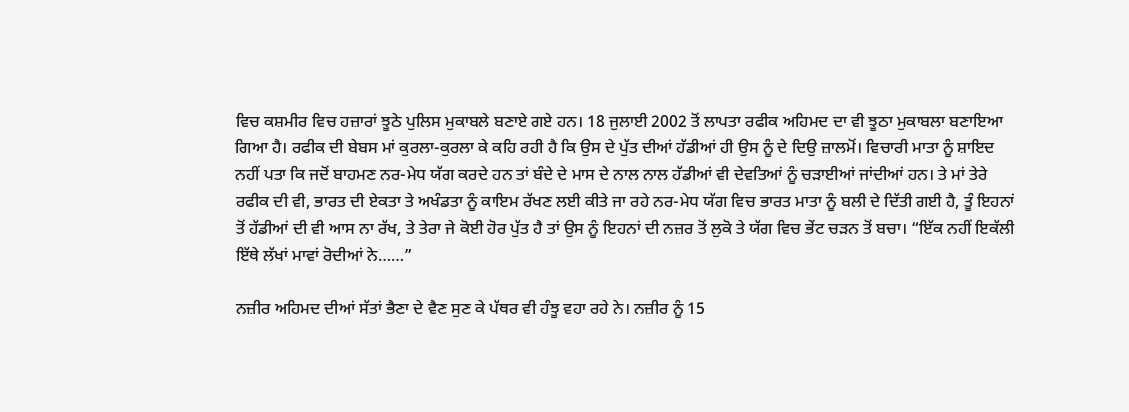ਵਿਚ ਕਸ਼ਮੀਰ ਵਿਚ ਹਜ਼ਾਰਾਂ ਝੂਠੇ ਪੁਲਿਸ ਮੁਕਾਬਲੇ ਬਣਾਏ ਗਏ ਹਨ। 18 ਜੁਲਾਈ 2002 ਤੋਂ ਲਾਪਤਾ ਰਫੀਕ ਅਹਿਮਦ ਦਾ ਵੀ ਝੂਠਾ ਮੁਕਾਬਲਾ ਬਣਾਇਆ ਗਿਆ ਹੈ। ਰਫੀਕ ਦੀ ਬੇਬਸ ਮਾਂ ਕੁਰਲਾ-ਕੁਰਲਾ ਕੇ ਕਹਿ ਰਹੀ ਹੈ ਕਿ ਉਸ ਦੇ ਪੁੱਤ ਦੀਆਂ ਹੱਡੀਆਂ ਹੀ ਉਸ ਨੂੰ ਦੇ ਦਿਉ ਜ਼ਾਲਮੋਂ। ਵਿਚਾਰੀ ਮਾਤਾ ਨੂੰ ਸ਼ਾਇਦ ਨਹੀਂ ਪਤਾ ਕਿ ਜਦੋਂ ਬਾਹਮਣ ਨਰ-ਮੇਧ ਯੱਗ ਕਰਦੇ ਹਨ ਤਾਂ ਬੰਦੇ ਦੇ ਮਾਸ ਦੇ ਨਾਲ ਨਾਲ ਹੱਡੀਆਂ ਵੀ ਦੇਵਤਿਆਂ ਨੂੰ ਚੜਾਈਆਂ ਜਾਂਦੀਆਂ ਹਨ। ਤੇ ਮਾਂ ਤੇਰੇ ਰਫੀਕ ਦੀ ਵੀ, ਭਾਰਤ ਦੀ ਏਕਤਾ ਤੇ ਅਖੰਡਤਾ ਨੂੰ ਕਾਇਮ ਰੱਖਣ ਲਈ ਕੀਤੇ ਜਾ ਰਹੇ ਨਰ-ਮੇਧ ਯੱਗ ਵਿਚ ਭਾਰਤ ਮਾਤਾ ਨੂੰ ਬਲੀ ਦੇ ਦਿੱਤੀ ਗਈ ਹੈ, ਤੂੰ ਇਹਨਾਂ ਤੋਂ ਹੱਡੀਆਂ ਦੀ ਵੀ ਆਸ ਨਾ ਰੱਖ, ਤੇ ਤੇਰਾ ਜੇ ਕੋਈ ਹੋਰ ਪੁੱਤ ਹੈ ਤਾਂ ਉਸ ਨੂੰ ਇਹਨਾਂ ਦੀ ਨਜ਼ਰ ਤੋਂ ਲੁਕੋ ਤੇ ਯੱਗ ਵਿਚ ਭੇਂਟ ਚੜਨ ਤੋਂ ਬਚਾ। “ਇੱਕ ਨਹੀਂ ਇਕੱਲੀ ਇੱਥੇ ਲੱਖਾਂ ਮਾਵਾਂ ਰੋਦੀਆਂ ਨੇ……”

ਨਜ਼ੀਰ ਅਹਿਮਦ ਦੀਆਂ ਸੱਤਾਂ ਭੈਣਾ ਦੇ ਵੈਣ ਸੁਣ ਕੇ ਪੱਥਰ ਵੀ ਹੰਝੂ ਵਹਾ ਰਹੇ ਨੇ। ਨਜ਼ੀਰ ਨੂੰ 15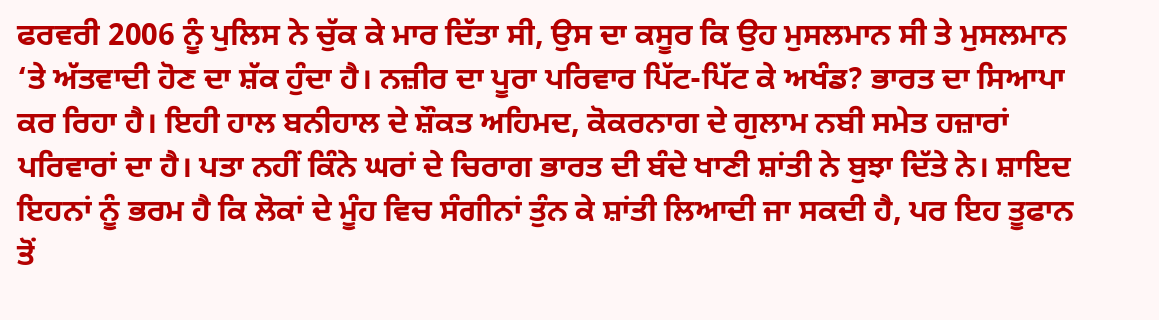ਫਰਵਰੀ 2006 ਨੂੰ ਪੁਲਿਸ ਨੇ ਚੁੱਕ ਕੇ ਮਾਰ ਦਿੱਤਾ ਸੀ, ਉਸ ਦਾ ਕਸੂਰ ਕਿ ਉਹ ਮੁਸਲਮਾਨ ਸੀ ਤੇ ਮੁਸਲਮਾਨ ‘ਤੇ ਅੱਤਵਾਦੀ ਹੋਣ ਦਾ ਸ਼ੱਕ ਹੁੰਦਾ ਹੈ। ਨਜ਼ੀਰ ਦਾ ਪੂਰਾ ਪਰਿਵਾਰ ਪਿੱਟ-ਪਿੱਟ ਕੇ ਅਖੰਡ? ਭਾਰਤ ਦਾ ਸਿਆਪਾ ਕਰ ਰਿਹਾ ਹੈ। ਇਹੀ ਹਾਲ ਬਨੀਹਾਲ ਦੇ ਸ਼ੌਕਤ ਅਹਿਮਦ, ਕੋਕਰਨਾਗ ਦੇ ਗੁਲਾਮ ਨਬੀ ਸਮੇਤ ਹਜ਼ਾਰਾਂ ਪਰਿਵਾਰਾਂ ਦਾ ਹੈ। ਪਤਾ ਨਹੀਂ ਕਿੰਨੇ ਘਰਾਂ ਦੇ ਚਿਰਾਗ ਭਾਰਤ ਦੀ ਬੰਦੇ ਖਾਣੀ ਸ਼ਾਂਤੀ ਨੇ ਬੁਝਾ ਦਿੱਤੇ ਨੇ। ਸ਼ਾਇਦ ਇਹਨਾਂ ਨੂੰ ਭਰਮ ਹੈ ਕਿ ਲੋਕਾਂ ਦੇ ਮੂੰਹ ਵਿਚ ਸੰਗੀਨਾਂ ਤੁੰਨ ਕੇ ਸ਼ਾਂਤੀ ਲਿਆਦੀ ਜਾ ਸਕਦੀ ਹੈ, ਪਰ ਇਹ ਤੂਫਾਨ ਤੋਂ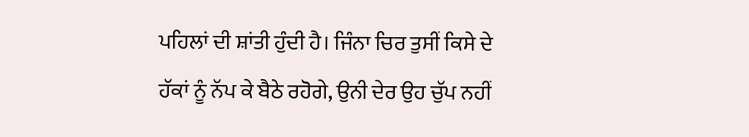ਪਹਿਲਾਂ ਦੀ ਸ਼ਾਂਤੀ ਹੁੰਦੀ ਹੈ। ਜਿੰਨਾ ਚਿਰ ਤੁਸੀਂ ਕਿਸੇ ਦੇ ਹੱਕਾਂ ਨੂੰ ਨੱਪ ਕੇ ਬੈਠੇ ਰਹੋਗੇ, ਉਨੀ ਦੇਰ ਉਹ ਚੁੱਪ ਨਹੀਂ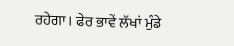ਰਹੇਗਾ। ਫੇਰ ਭਾਵੇਂ ਲੱਖਾਂ ਮੁੰਡੇ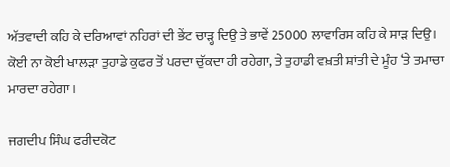ਅੱਤਵਾਦੀ ਕਹਿ ਕੇ ਦਰਿਆਵਾਂ ਨਹਿਰਾਂ ਦੀ ਭੇਂਟ ਚਾੜ੍ਹ ਦਿਉ ਤੇ ਭਾਵੇਂ 25000 ਲਾਵਾਰਿਸ ਕਹਿ ਕੇ ਸਾੜ ਦਿਉ। ਕੋਈ ਨਾ ਕੋਈ ਖਾਲੜਾ ਤੁਹਾਡੇ ਕੁਫਰ ਤੋਂ ਪਰਦਾ ਚੁੱਕਦਾ ਹੀ ਰਹੇਗਾ, ਤੇ ਤੁਹਾਡੀ ਵਖ਼ਤੀ ਸ਼ਾਂਤੀ ਦੇ ਮੂੰਹ ‘ਤੇ ਤਮਾਚਾ ਮਾਰਦਾ ਰਹੇਗਾ।

ਜਗਦੀਪ ਸਿੰਘ ਫਰੀਦਕੋਟ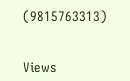(9815763313)


Views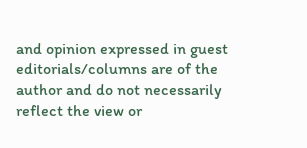and opinion expressed in guest editorials/columns are of the author and do not necessarily reflect the view or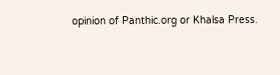opinion of Panthic.org or Khalsa Press.